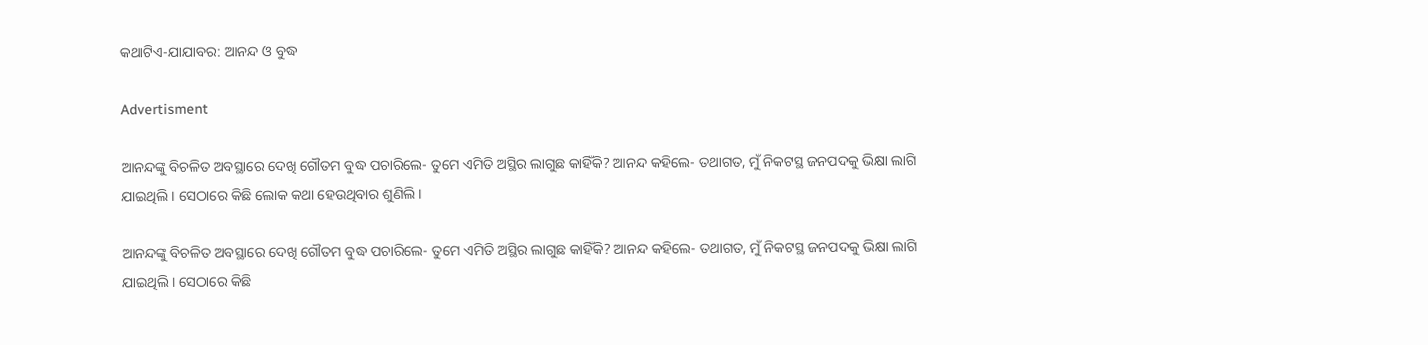କଥାଟିଏ-ଯାଯାବର: ଆନନ୍ଦ ଓ ବୁଦ୍ଧ

Advertisment

ଆନନ୍ଦଙ୍କୁ ବିଚଳିତ ଅବସ୍ଥାରେ ଦେଖି ଗୌତମ ବୁଦ୍ଧ ପଚାରିଲେ- ତୁମେ ଏମିତି ଅସ୍ଥିର ଲାଗୁଛ କାହିଁକି? ଆନନ୍ଦ କହିଲେ- ତଥାଗତ, ମୁଁ ନିକଟସ୍ଥ ଜନପଦକୁ ଭିକ୍ଷା ଲାଗି ଯାଇଥିଲି। ସେଠାରେ କିଛି ଲୋକ କଥା ହେଉଥିବାର ଶୁଣିଲି।

ଆନନ୍ଦଙ୍କୁ ବିଚଳିତ ଅବସ୍ଥାରେ ଦେଖି ଗୌତମ ବୁଦ୍ଧ ପଚାରିଲେ- ତୁମେ ଏମିତି ଅସ୍ଥିର ଲାଗୁଛ କାହିଁକି? ଆନନ୍ଦ କହିଲେ- ତଥାଗତ, ମୁଁ ନିକଟସ୍ଥ ଜନପଦକୁ ଭିକ୍ଷା ଲାଗି ଯାଇଥିଲି। ସେଠାରେ କିଛି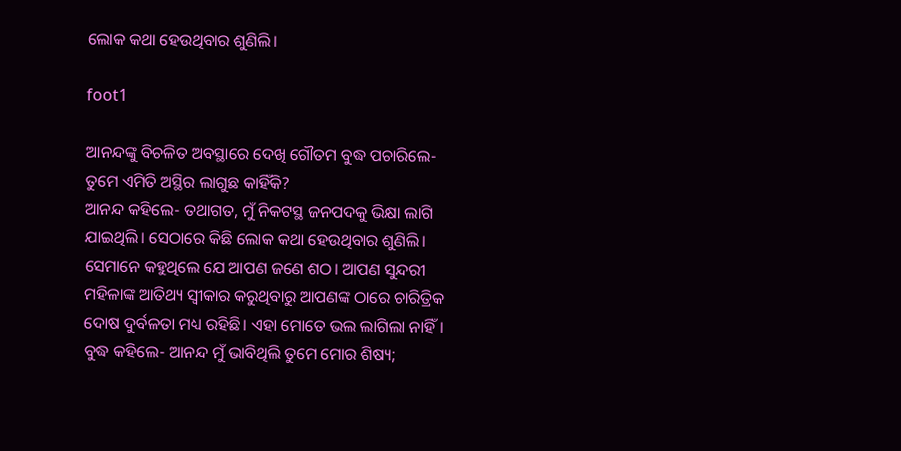ଲୋକ କଥା ହେଉଥିବାର ଶୁଣିଲି।

foot1

ଆନନ୍ଦଙ୍କୁ ବିଚଳିତ ଅବସ୍ଥାରେ ଦେଖି ଗୌତମ ବୁଦ୍ଧ ପଚାରିଲେ- ତୁମେ ଏମିତି ଅସ୍ଥିର ଲାଗୁଛ କାହିଁକି?
ଆନନ୍ଦ କହିଲେ- ତଥାଗତ, ମୁଁ ନିକଟସ୍ଥ ଜନପଦକୁ ଭିକ୍ଷା ଲାଗି ଯାଇଥିଲି। ସେଠାରେ କିଛି ଲୋକ କଥା ହେଉଥିବାର ଶୁଣିଲି। ସେମାନେ କହୁଥିଲେ ଯେ ଆପଣ ଜଣେ ଶଠ। ଆପଣ ସୁନ୍ଦରୀ ମହିଳାଙ୍କ ଆତିଥ୍ୟ ସ୍ବୀକାର କରୁଥିବାରୁ ଆପଣଙ୍କ ଠାରେ ଚାରିତ୍ରିକ ଦୋଷ ଦୁର୍ବଳତା ମଧ୍ୟ ରହିଛି। ଏହା ମୋତେ ଭଲ ଲାଗିଲା ନାହିଁ।
ବୁଦ୍ଧ କହିଲେ- ଆନନ୍ଦ ମୁଁ ଭାବିଥିଲି ତୁମେ ମୋର ଶିଷ୍ୟ;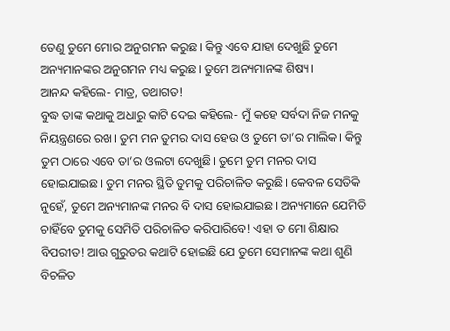ତେଣୁ ତୁମେ ମୋର ଅନୁଗମନ କରୁଛ। କିନ୍ତୁ ଏବେ ଯାହା ଦେଖୁଛି ତୁମେ ଅନ୍ୟମାନଙ୍କର ଅନୁଗମନ ମଧ୍ୟ କରୁଛ। ତୁମେ ଅନ୍ୟମାନଙ୍କ ଶିଷ୍ୟ।
ଆନନ୍ଦ କହିଲେ- ମାତ୍ର, ତଥାଗତ!
ବୁଦ୍ଧ ତାଙ୍କ କଥାକୁ ଅଧାରୁ କାଟି ଦେଇ କହିଲେ- ମୁଁ କହେ ସର୍ବଦା ନିଜ ମନକୁ ନିୟନ୍ତ୍ରଣରେ ରଖ। ତୁମ ମନ ତୁମର ଦାସ ହେଉ ଓ ତୁମେ ତା’ର ମାଲିକ। କିନ୍ତୁ ତୁମ ଠାରେ ଏବେ ତା’ର ଓଲଟା ଦେଖୁଛି। ତୁମେ ତୁମ ମନର ଦାସ ହୋଇଯାଇଛ। ତୁମ ମନର ସ୍ଥିତି ତୁମକୁ ପରିଚାଳିତ କରୁଛି। କେବଳ ସେତିକି ନୁହେଁ, ତୁମେ ଅନ୍ୟମା‌ନଙ୍କ ମନର ବି ଦାସ ହୋଇଯାଇଛ। ଅନ୍ୟମାନେ ଯେମିତି ଚାହିଁବେ ତୁମକୁ ସେମିତି ପରିଚାଳିତ କରିପାରିବେ! ଏହା ତ ମୋ ଶିକ୍ଷାର ବିପରୀତ! ଆଉ ଗୁରୁତର କଥାଟି ହୋଇଛି ଯେ ତୁମେ ସେମାନଙ୍କ କଥା ଶୁଣି ବିଚଳିତ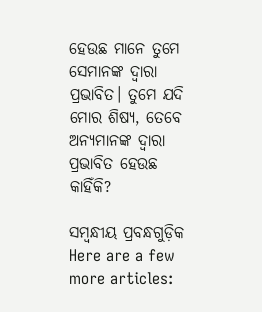ହେଉଛ ମାନେ ତୁମେ ସେମାନଙ୍କ ଦ୍ବାରା ପ୍ରଭା‌ବିତ। ତୁମେ ଯଦି ମୋର ଶିଷ୍ୟ, ତେବେ ଅନ୍ୟମାନଙ୍କ ଦ୍ବାରା ପ୍ରଭାବିତ ହେଉଛ କାହିଁକି?

ସମ୍ବନ୍ଧୀୟ ପ୍ରବନ୍ଧଗୁଡ଼ିକ
Here are a few more articles: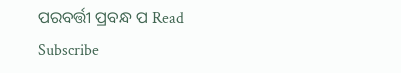ପରବର୍ତ୍ତୀ ପ୍ରବନ୍ଧ ପ Read
Subscribe